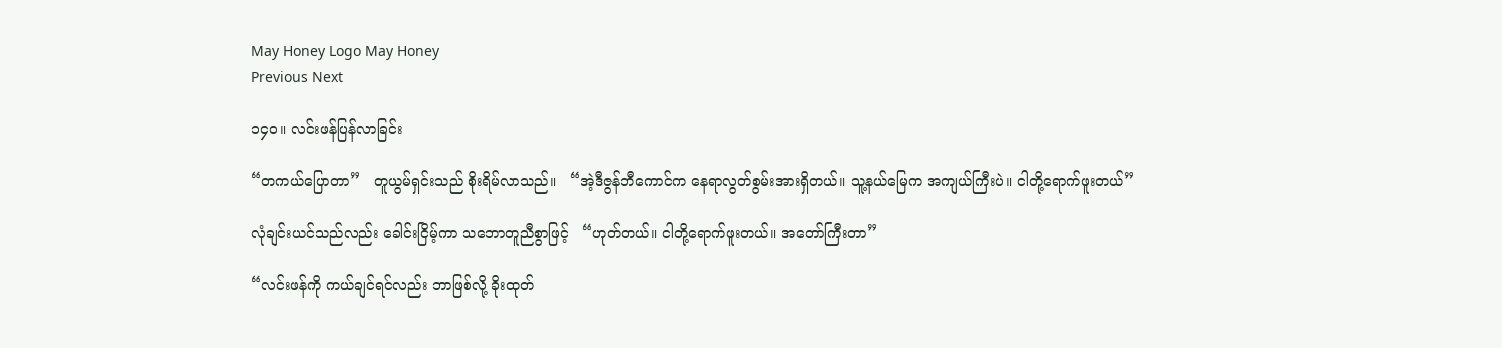May Honey Logo May Honey
Previous Next

၁၄၀။ လင်းဖန်ပြန်လာခြင်း

“တကယ်ပြောတာ”   တူယွမ်ရှင်းသည် စိုးရိမ်လာသည်။   “အဲ့ဒီဇွန်ဘီကောင်က နေရာလွတ်စွမ်းအားရှိတယ်။ သူ့နယ်မြေက အကျယ်ကြီးပဲ။ ငါတို့ရောက်ဖူးတယ်”

လုံချင်းယင်သည်လည်း ခေါင်းငြိမ့်ကာ သဘောတူညီစွာဖြင့်   “ဟုတ်တယ်။ ငါတို့ရောက်ဖူးတယ်။ အတော်ကြီးတာ”

“လင်းဖန်ကို ကယ်ချင်ရင်လည်း ဘာဖြစ်လို့ ခိုးထုတ်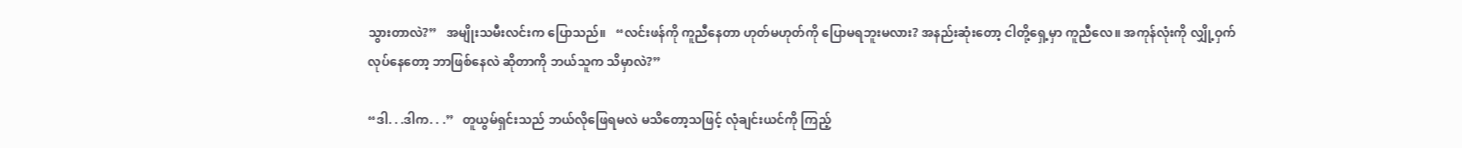သွားတာလဲ?”   အမျိုးသမီးလင်းက ပြောသည်။   “လင်းဖန်ကို ကူညီနေတာ ဟုတ်မဟုတ်ကို ပြောမရဘူးမလား? အနည်းဆုံးတော့ ငါတို့ရှေ့မှာ ကူညီလေ။ အကုန်လုံးကို လျှို့ဝှက်လုပ်နေတော့ ဘာဖြစ်နေလဲ ဆိုတာကို ဘယ်သူက သိမှာလဲ?”

“ဒါ. . .ဒါက. . .”   တူယွမ်ရှင်းသည် ဘယ်လိုဖြေရမလဲ မသိတော့သဖြင့် လုံချင်းယင်ကို ကြည့်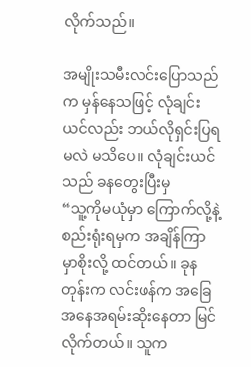လိုက်သည်။

အမျိုးသမီးလင်းပြောသည်က မှန်နေသဖြင့် လုံချင်းယင်လည်း ဘယ်လိုရှင်းပြရမလဲ မသိပေ။ လုံချင်းယင်သည် ခနတွေးပြီးမှ
“သူ့ကိုမယုံမှာ ကြောက်လို့နဲ့ စည်းရုံးရမှက အချိန်ကြာမှာစိုးလို့ ထင်တယ်။ ခုနတုန်းက လင်းဖန်က အခြေအနေအရမ်းဆိုးနေတာ မြင်လိုက်တယ်။ သူက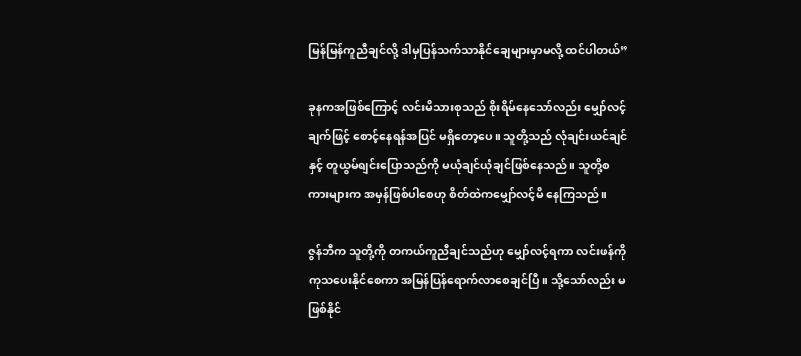မြန်မြန်ကူညီချင်လို့ ဒါမှပြန်သက်သာနိုင်ချေများမှာမလို့ ထင်ပါတယ်”

ခုနကအဖြစ်ကြောင့် လင်းမိသားစုသည် စိုးရိမ်နေသော်လည်း မျှော်လင့်ချက်ဖြင့် စောင့်နေရန်အပြင် မရှိတော့ပေ။ သူတို့သည် လုံချင်းယင်ချင်နှင့် တူယွမ်ရျင်းပြောသည်ကို မယုံချင်ယုံချင်ဖြစ်နေသည်။ သူတို့စကားများက အမှန်ဖြစ်ပါစေဟု စိတ်ထဲကမျှော်လင့်မိ နေကြသည်။

ဇွန်ဘီက သူတို့ကို တကယ်ကူညီချင်သည်ဟု မျှော်လင့်ရကာ လင်းဖန်ကို ကုသပေးနိုင်စေကာ အမြန်ပြန်ရောက်လာစေချင်ပြီ။ သို့သော်လည်း မဖြစ်နိုင်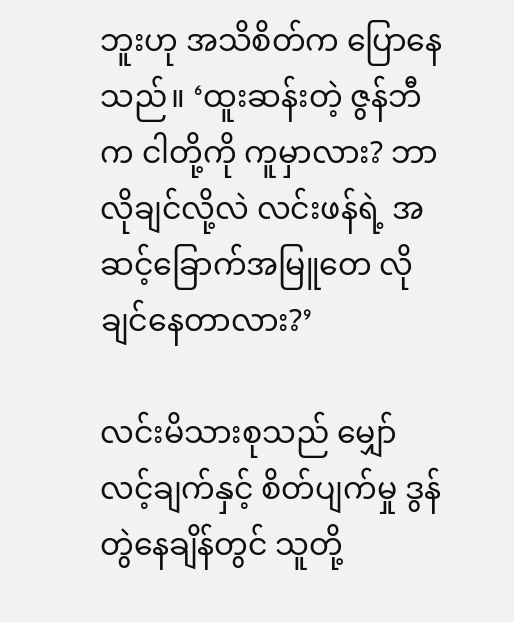ဘူးဟု အသိစိတ်က ပြောနေသည်။ ‘ထူးဆန်းတဲ့ ဇွန်ဘီက ငါတို့ကို ကူမှာလား? ဘာလိုချင်လို့လဲ လင်းဖန်ရဲ့ အဆင့်ခြောက်အမြူတေ လိုချင်နေတာလား?’

လင်းမိသားစုသည် မျှော်လင့်ချက်နှင့် စိတ်ပျက်မှု ဒွန်တွဲနေချိန်တွင် သူတို့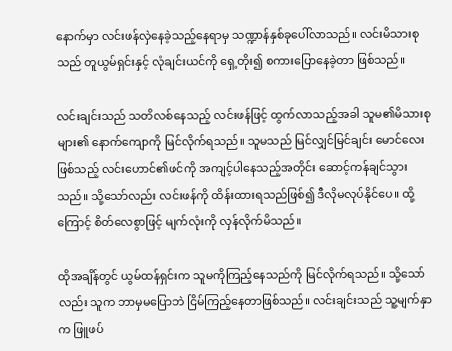နောက်မှာ လင်းဖန်လှဲနေခဲ့သည့်နေရာမှ သဏ္ဍာန်နှစ်ခုပေါ်လာသည်။ လင်းမိသားစုသည် တူယွမ်ရှင်းနှင့် လုံချင်းယင်ကို ရှေ့တိုး၍ စကားပြောနေခဲ့တာ ဖြစ်သည်။

လင်းချင်းသည် သတိလစ်နေသည့် လင်းဖန်ဖြင့် ထွက်လာသည့်အခါ သူမ၏မိသားစုများ၏ နောက်ကျောကို မြင်လိုက်ရသည်။ သူမသည် မြင်လျှင်မြင်ချင်း မောင်လေးဖြစ်သည့် လင်းဟောင်၏ဖင်ကို အကျင့်ပါနေသည့်အတိုင်း ဆောင့်ကန်ချင်သွားသည်။ သို့သော်လည်း လင်းဖန်ကို ထိန်းထားရသည်ဖြစ်၍ ဒီလိုမလုပ်နိုင်ပေ။ ထို့ကြောင့် စိတ်လေစွာဖြင့် မျက်လုံးကို လှန်လိုက်မိသည်။

ထိုအချိန်တွင် ယွမ်ထန်ရှင်းက သူမကိုကြည့်နေသည်ကို မြင်လိုက်ရသည်။ သို့သော်လည်း သူက ဘာမှမပြောဘဲ ငြိမ်ကြည့်နေတာဖြစ်သည်။ လင်းချင်းသည် သူ့မျက်နှာက ဖြူဖပ်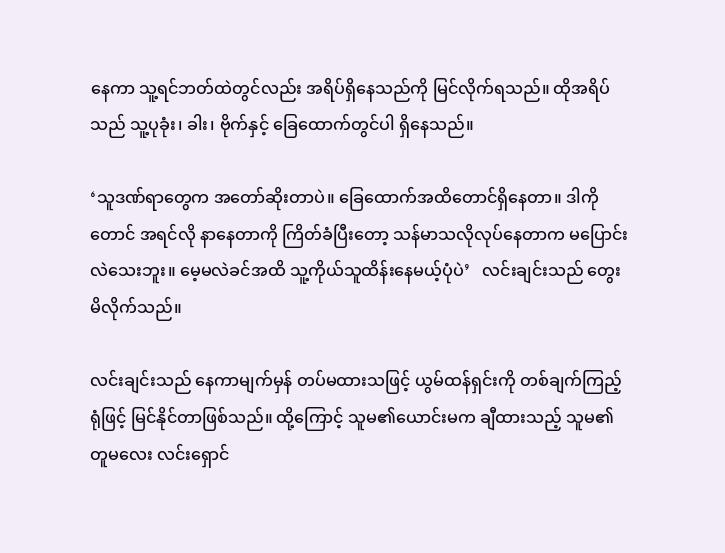နေကာ သူ့ရင်ဘတ်ထဲတွင်လည်း အရိပ်ရှိနေသည်ကို မြင်လိုက်ရသည်။ ထိုအရိပ်သည် သူ့ပုခုံး၊ ခါး၊ ဗိုက်နှင့် ခြေထောက်တွင်ပါ ရှိနေသည်။

‘သူဒဏ်ရာတွေက အတော်ဆိုးတာပဲ။ ခြေထောက်အထိတောင်ရှိနေတာ။ ဒါကိုတောင် အရင်လို နာနေတာကို ကြိတ်ခံပြီးတော့ သန်မာသလိုလုပ်နေတာက မပြောင်းလဲသေးဘူး။ မေ့မလဲခင်အထိ သူ့ကိုယ်သူထိန်းနေမယ့်ပုံပဲ’   လင်းချင်းသည် တွေးမိလိုက်သည်။

လင်းချင်းသည် နေကာမျက်မှန် တပ်မထားသဖြင့် ယွမ်ထန်ရှင်းကို တစ်ချက်ကြည့်ရုံဖြင့် မြင်နိုင်တာဖြစ်သည်။ ထို့ကြောင့် သူမ၏ယောင်းမက ချီထားသည့် သူမ၏တူမလေး လင်းရှောင်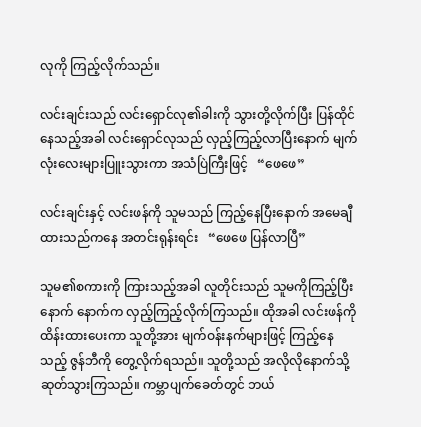လုကို ကြည့်လိုက်သည်။

လင်းချင်းသည် လင်းရှောင်လု၏ခါးကို သွားတို့လိုက်ပြီး ပြန်ထိုင်နေသည့်အခါ လင်းရှောင်လုသည် လှည့်ကြည့်လာပြီးနောက် မျက်လုံးလေးများပြူးသွားကာ အသံပြဲကြီးဖြင့်   “ဖေဖေ”

လင်းချင်းနှင့် လင်းဖန်ကို သူမသည် ကြည့်နေပြီးနောက် အမေချီထားသည်ကနေ အတင်းရုန်းရင်း   “ဖေဖေ ပြန်လာပြီ”

သူမ၏စကားကို ကြားသည့်အခါ လူတိုင်းသည် သူမကိုကြည့်ပြီးနောက် နောက်က လှည့်ကြည့်လိုက်ကြသည်။ ထိုအခါ လင်းဖန်ကိုထိန်းထားပေးကာ သူတို့အား မျက်ဝန်းနက်များဖြင့် ကြည့်နေသည့် ဇွန်ဘီကို တွေ့လိုက်ရသည်။ သူတို့သည် အလိုလိုနောက်သို့ ဆုတ်သွားကြသည်။ ကမ္ဘာပျက်ခေတ်တွင် ဘယ်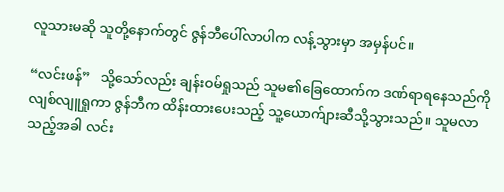လူသားမဆို သူတို့နောက်တွင် ဇွန်ဘီပေါ်လာပါက လန့်သွားမှာ အမှန်ပင်။

“လင်းဖန်”   သို့သော်လည်း ချန်းဝမ်ရှုသည် သူမ၏ခြေထောက်က ဒဏ်ရာရနေသည်ကို လျစ်လျူရှုကာ ဇွန်ဘီက ထိန်းထားပေးသည့် သူ့ယောက်ျားဆီသို့သွားသည်။ သူမလာသည့်အခါ လင်း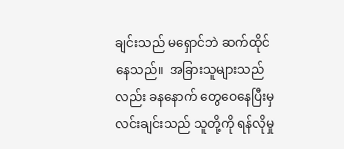ချင်းသည် မရှောင်ဘဲ ဆက်ထိုင်နေသည်။  အခြားသူများသည်လည်း ခနနောက် တွေဝေနေပြီးမှ လင်းချင်းသည် သူတို့ကို ရန်လိုမှု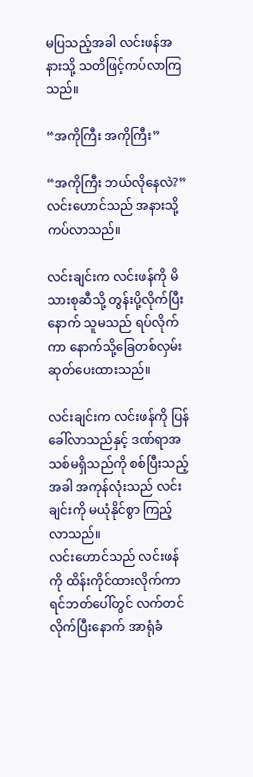မပြသည့်အခါ လင်းဖန်အနားသို့ သတိဖြင့်ကပ်လာကြသည်။

“အကိုကြီး အကိုကြီး”

“အကိုကြီး ဘယ်လိုနေလဲ?”
လင်းဟောင်သည် အနားသို့ ကပ်လာသည်။

လင်းချင်းက လင်းဖန်ကို မိသားစုဆီသို့ တွန်းပို့လိုက်ပြီးနောက် သူမသည် ရပ်လိုက်ကာ နောက်သို့ခြေတစ်လှမ်းဆုတ်ပေးထားသည်။

လင်းချင်းက လင်းဖန်ကို ပြန်ခေါ်လာသည်နှင့် ဒဏ်ရာအသစ်မရှိသည်ကို စစ်ပြီးသည့်အခါ အကုန်လုံးသည် လင်းချင်းကို မယုံနိုင်စွာ ကြည့်လာသည်။
လင်းဟောင်သည် လင်းဖန်ကို ထိန်းကိုင်ထားလိုက်ကာ ရင်ဘတ်ပေါ်တွင် လက်တင်လိုက်ပြီးနောက် အာရုံခံ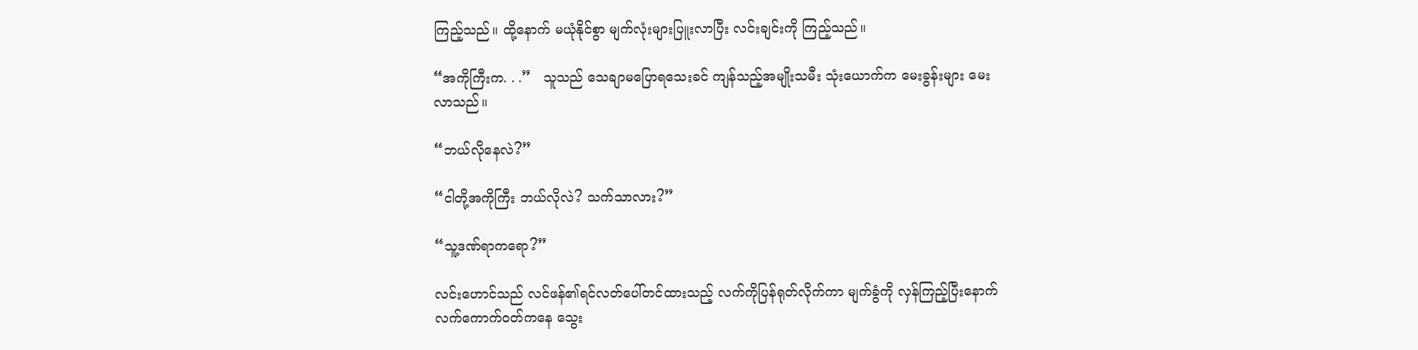ကြည့်သည်။ ထို့နောက် မယုံနိုင်စွာ မျက်လုံးများပြူးလာပြီး လင်းချင်းကို ကြည့်သည်။

“အကိုကြီးက. . .”   သူသည် သေချာမပြောရသေးခင် ကျန်သည့်အမျိုးသမီး သုံးယောက်က မေးခွန်းများ မေးလာသည်။

“ဘယ်လိုနေလဲ?”

“ငါတို့အကိုကြီး ဘယ်လိုလဲ? သက်သာလား?”

“သူ့ဒဏ်ရာကရော?”

လင်းဟောင်သည် လင်ဖန်၏ရင်လတ်ပေါ်တင်ထားသည့် လက်ကိုပြန်ရုတ်လိုက်ကာ မျက်ခွံကို လှန်ကြည့်ပြီးနောက် လက်ကောက်ဝတ်ကနေ သွေး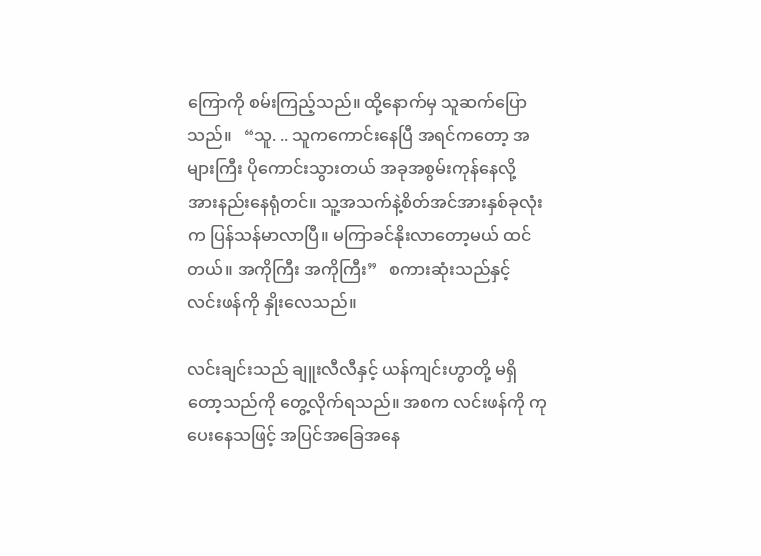ကြောကို စမ်းကြည့်သည်။ ထို့နောက်မှ သူဆက်ပြောသည်။   “သူ. .. သူကကောင်းနေပြီ အရင်ကတော့ အများကြီး ပိုကောင်းသွားတယ် အခုအစွမ်းကုန်နေလို့  အားနည်းနေရုံတင်။ သူ့အသက်နဲ့စိတ်အင်အားနှစ်ခုလုံးက ပြန်သန်မာလာပြီ။ မကြာခင်နိုးလာတော့မယ် ထင်တယ်။ အကိုကြီး အကိုကြီး”   စကားဆုံးသည်နှင့် လင်းဖန်ကို နှိုးလေသည်။

လင်းချင်းသည် ချူးလီလီနှင့် ယန်ကျင်းဟွာတို့ မရှိတော့သည်ကို တွေ့လိုက်ရသည်။ အစက လင်းဖန်ကို ကုပေးနေသဖြင့် အပြင်အခြေအနေ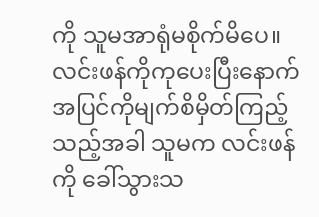ကို သူမအာရုံမစိုက်မိပေ။ လင်းဖန်ကိုကုပေးပြီးနောက် အပြင်ကိုမျက်စိမှိတ်ကြည့်သည့်အခါ သူမက လင်းဖန်ကို ခေါ်သွားသ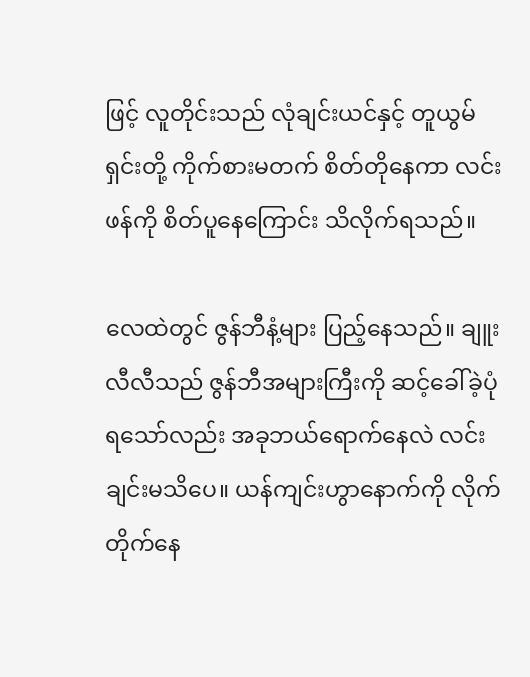ဖြင့် လူတိုင်းသည် လုံချင်းယင်နှင့် တူယွမ်ရှင်းတို့ ကိုက်စားမတက် စိတ်တိုနေကာ လင်းဖန်ကို စိတ်ပူနေကြောင်း သိလိုက်ရသည်။

လေထဲတွင် ဇွန်ဘီနံ့များ ပြည့်နေသည်။ ချူးလီလီသည် ဇွန်ဘီအများကြီးကို ဆင့်ခေါ်ခဲ့ပုံရသော်လည်း အခုဘယ်ရောက်နေလဲ လင်းချင်းမသိပေ။ ယန်ကျင်းဟွာနောက်ကို လိုက်တိုက်နေ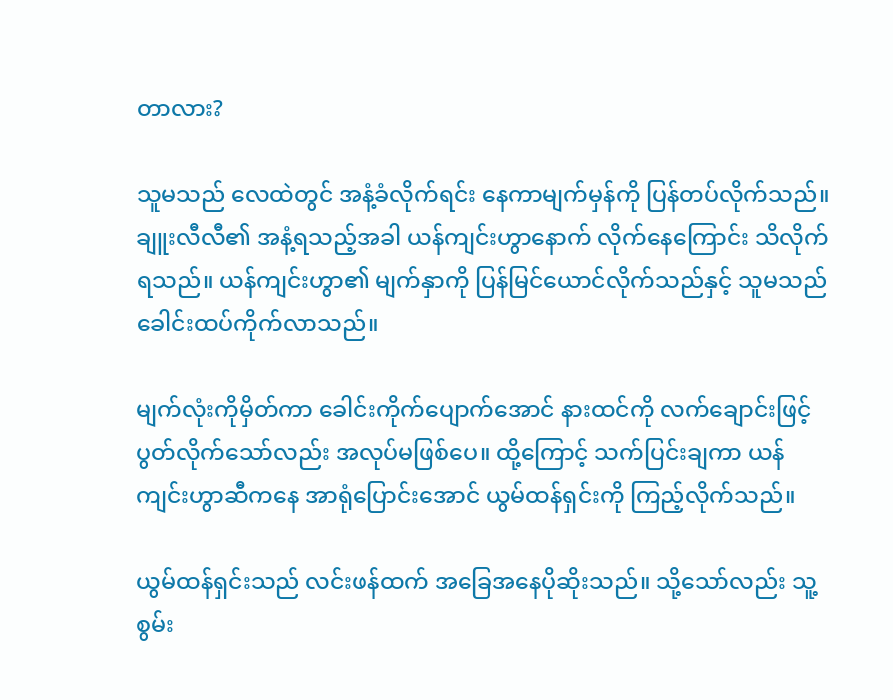တာလား?

သူမသည် လေထဲတွင် အနံ့ခံလိုက်ရင်း နေကာမျက်မှန်ကို ပြန်တပ်လိုက်သည်။ ချူးလီလီ၏ အနံ့ရသည့်အခါ ယန်ကျင်းဟွာနောက် လိုက်နေကြောင်း သိလိုက်ရသည်။ ယန်ကျင်းဟွာ၏ မျက်နှာကို ပြန်မြင်ယောင်လိုက်သည်နှင့် သူမသည် ခေါင်းထပ်ကိုက်လာသည်။

မျက်လုံးကိုမှိတ်ကာ ခေါင်းကိုက်ပျောက်အောင် နားထင်ကို လက်ချောင်းဖြင့် ပွတ်လိုက်သော်လည်း အလုပ်မဖြစ်ပေ။ ထို့ကြောင့် သက်ပြင်းချကာ ယန်ကျင်းဟွာဆီကနေ အာရုံပြောင်းအောင် ယွမ်ထန်ရှင်းကို ကြည့်လိုက်သည်။

ယွမ်ထန်ရှင်းသည် လင်းဖန်ထက် အခြေအနေပိုဆိုးသည်။ သို့သော်လည်း သူ့စွမ်း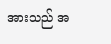အားသည် အ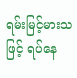ရမ်းမြင့်မားသဖြင့် ရပ်နေ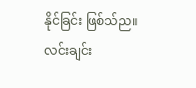နိုင်ခြင်း ဖြစ်သ်ည။ လင်းချင်း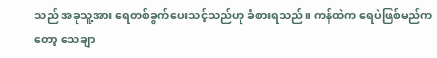သည် အခုသူ့အား ရေတစ်ခွက်ပေးသင့်သည်ဟု ခံစားရသည်။ ကန်ထဲက ရေပဲဖြစ်မည်ကတော့ သေချာ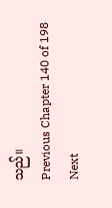သည်။
Previous Chapter 140 of 198 Next